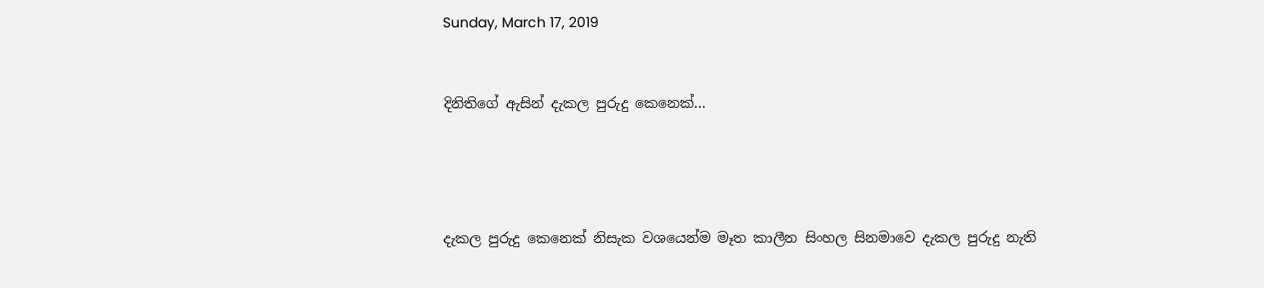Sunday, March 17, 2019


දිනිතිගේ ඇසින් දැකල පුරුදු කෙනෙක්...




දැකල පුරුදු කෙනෙක් නිසැක වශයෙන්ම මෑත කාලීන සිංහල සිනමාවෙ දැකල පුරුදු නැති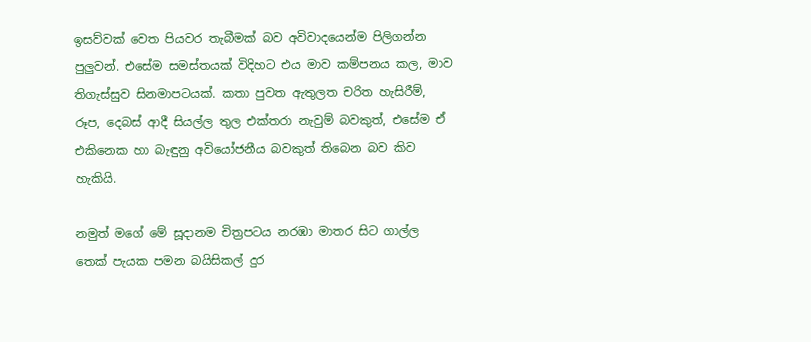ඉසව්වක් වෙත පියවර තැබීමක් බව අවිවාදයෙන්ම පිලිගන්න පුලුවන්. එසේම සමස්තයක් විදිහට එය මාව කම්පනය කල, මාව තිගැස්සුව සිනමාපටයක්. කතා පුවත ඇතුලත චරිත හැසිරීම්, රූප, දෙබස් ආදී සියල්ල තුල එක්තරා නැවුම් බවකුත්, එසේම ඒ එකිනෙක හා බැඳුනු අවියෝජනීය බවකුත් තිබෙන බව කිව හැකියි.

නමුත් මගේ මේ සූදානම චිත්‍රපටය නරඹා මාතර සිට ගාල්ල තෙක් පැයක පමන බයිසිකල් දුර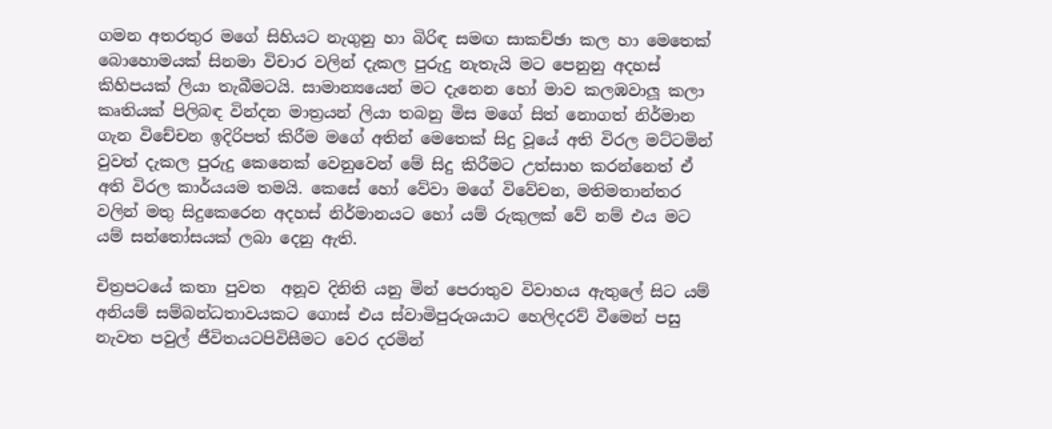ගමන අතරතුර මගේ සිහියට නැගුනු හා බිරිඳ සමඟ සාකච්ඡා කල හා මෙතෙක් බොහොමයක් සිනමා විචාර වලින් දැකල පුරුදු නැතැයි මට පෙනුනු අදහස් කිහිපයක් ලියා තැබීමටයි. සාමාන්‍යයෙන් මට දැනෙන හෝ මාව කලඹවාලූ කලා කෘතියක් පිලිබඳ වින්දන මාත්‍රයන් ලියා තබනු මිස මගේ සිත් නොගත් නිර්මාන ගැන විචේචන ඉදිරිපත් කිරීම මගේ අතින් මෙතෙක් සිදු වූයේ අති විරල මට්ටමින් වුවත් දැකල පුරුදු කෙනෙක් වෙනුවෙන් මේ සිදු කිරීමට උත්සාහ කරන්නෙත් ඒ අති විරල කාර්යයම තමයි. කෙසේ හෝ වේවා මගේ විවේචන, මතිමතාන්තර වලින් මතු සිදුකෙරෙන අදහස් නිර්මානයට හෝ යම් රුකුලක් වේ නම් එය මට යම් සන්තෝසයක් ලබා දෙනු ඇති.

චිත්‍රපටයේ කතා පුවත  අනූව දිනිති යනු මින් පෙරාතුව විවාහය ඇතුලේ සිට යම් අනියම් සම්බන්ධතාවයකට ගොස් එය ස්වාමිපුරුශයාට හෙලිදරව් වීමෙන් පසු නැවත පවුල් ජීවිතයටපිවිසීමට වෙර දරමින්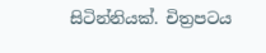සිටින්නියක්. චිත්‍රපටය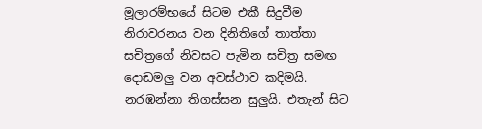මූලාරම්භයේ සිටම එකී සිදුවීම නිරාවරනය වන දිනිතිගේ තාත්තා සචිත්‍රගේ නිවසට පැමින සචිත්‍ර සමඟ දොඩමලු වන අවස්ථාව කදිමයි. නරඹන්නා තිගස්සන සුලුයි. එතැන් සිට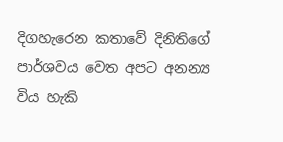දිගහැරෙන කතාවේ දිනිතිගේ පාර්ශවය වෙත අපට අනන්‍ය විය හැකි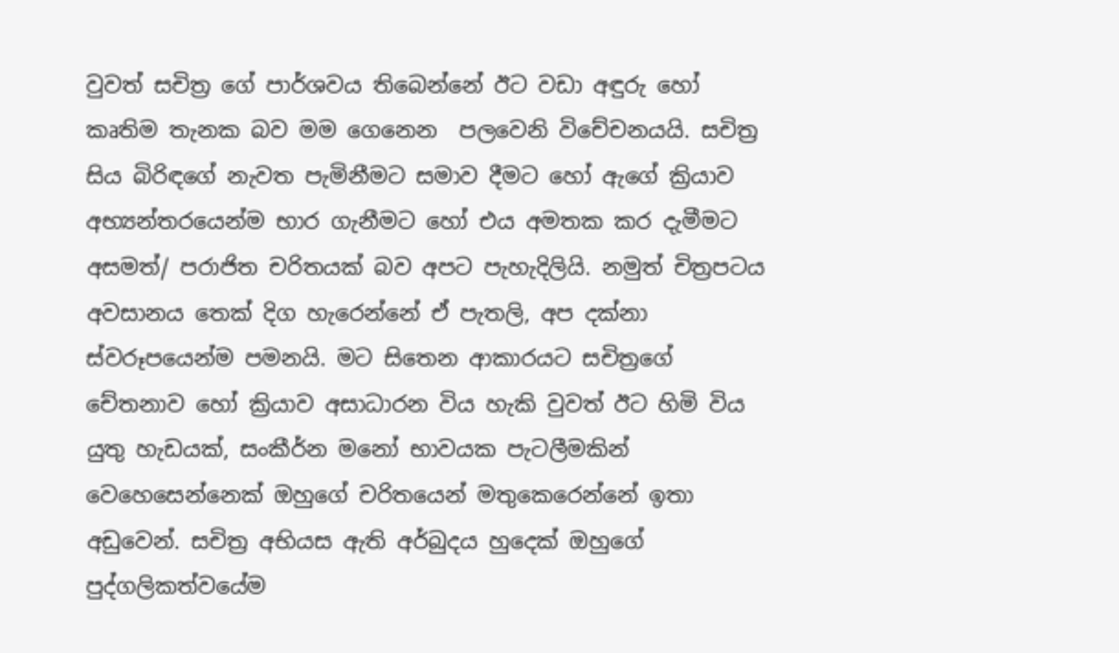වුවත් සචිත්‍ර ගේ පාර්ශවය තිබෙන්නේ ඊට වඩා අඳුරු හෝ කෘතිම තැනක බව මම ගෙනෙන  පලවෙනි විචේචනයයි. සචිත්‍ර සිය බිරිඳගේ නැවත පැමිනීමට සමාව දීමට හෝ ඇගේ ක්‍රියාව අභ්‍යන්තරයෙන්ම භාර ගැනීමට හෝ එය අමතක කර දැමීමට අසමත්/ පරාජිත චරිතයක් බව අපට පැහැදිලියි. නමුත් චිත්‍රපටය අවසානය තෙක් දිග හැරෙන්නේ ඒ පැතලි, අප දක්නා ස්වරූපයෙන්ම පමනයි. මට සිතෙන ආකාරයට සචිත්‍රගේ චේතනාව හෝ ක්‍රියාව අසාධාරන විය හැකි වුවත් ඊට හිමි විය යුතු හැඩයක්, සංකීර්න මනෝ භාවයක පැටලීමකින් වෙහෙසෙන්නෙක් ඔහුගේ චරිතයෙන් මතුකෙරෙන්නේ ඉතා අඩුවෙන්. සචිත්‍ර අභියස ඇති අර්බුදය හුදෙක් ඔහුගේ පුද්ගලිකත්වයේම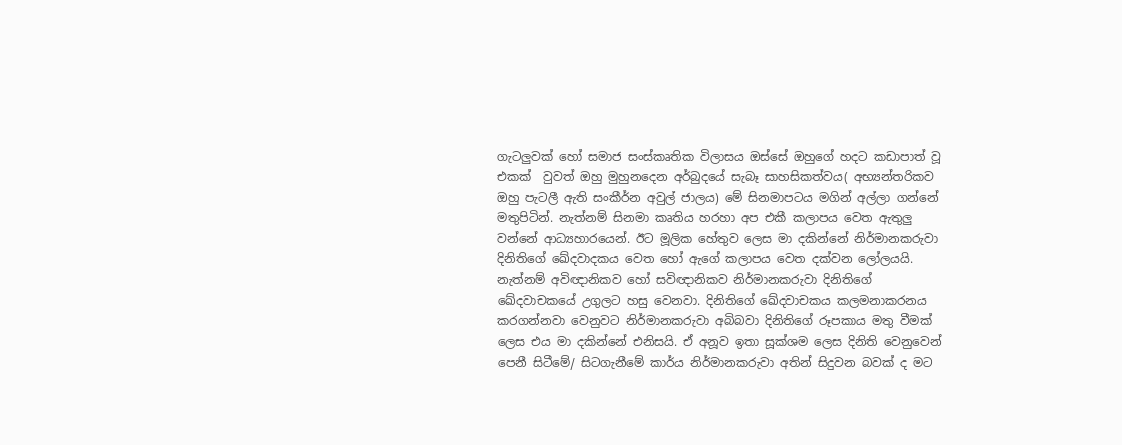ගැටලුවක් හෝ සමාජ සංස්කෘතික විලාසය ඔස්සේ ඔහුගේ හදට කඩාපාත් වූ එකක්  වුවත් ඔහු මුහුනදෙන අර්බුදයේ සැබෑ සාහසිකත්වය( අභ්‍යන්තරිකව ඔහු පැටලී ඇති සංකීර්න අවුල් ජාලය) මේ සිනමාපටය මගින් අල්ලා ගන්නේ මතුපිටින්. නැත්නම් සිනමා කෘතිය හරහා අප එකී කලාපය වෙත ඇතුලු වන්නේ ආධ්‍යහාරයෙන්. ඊට මූලික හේතුව ලෙස මා දකින්නේ නිර්මානකරුවා දිනිතිගේ ඛේදවාදකය වෙත හෝ ඇගේ කලාපය වෙත දක්වන ලෝලයයි. නැත්නම් අවිඥානිකව හෝ සවිඥානිකව නිර්මානකරුවා දිනිතිගේ ඛේදවාචකයේ උගුලට හසු වෙනවා. දිනිතිගේ ඛේදවාචකය කලමනාකරනය කරගන්නවා වෙනුවට නිර්මානකරුවා අබිබවා දිනිතිගේ රූපකාය මතු වීමක් ලෙස එය මා දකින්නේ එනිසයි. ඒ අනූව ඉතා සූක්ශම ලෙස දිනිති වෙනුවෙන් පෙනී සිටීමේ/ සිටගැනීමේ කාර්ය නිර්මානකරුවා අතින් සිදුවන බවක් ද මට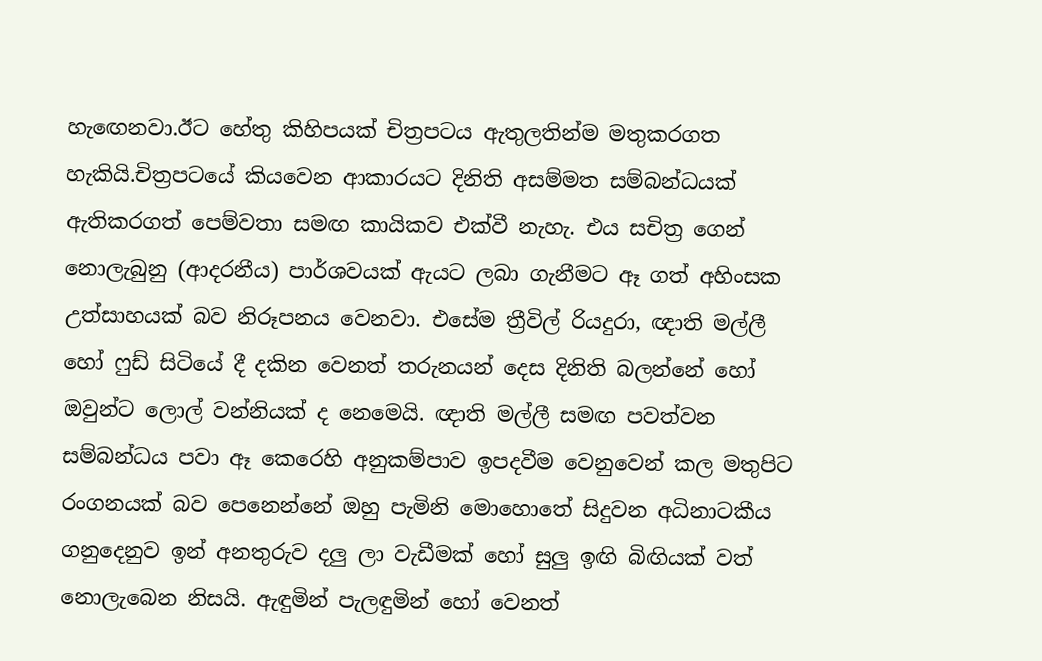හැඟෙනවා.ඊට හේතු කිහිපයක් චිත්‍රපටය ඇතුලතින්ම මතුකරගත හැකියි.චිත්‍රපටයේ කියවෙන ආකාරයට දිනිති අසම්මත සම්බන්ධයක් ඇතිකරගත් පෙම්වතා සමඟ කායිකව එක්වී නැහැ. එය සචිත්‍ර ගෙන් නොලැබුනු (ආදරනීය) පාර්ශවයක් ඇයට ලබා ගැනීමට ඈ ගත් අහිංසක උත්සාහයක් බව නිරූපනය වෙනවා. එසේම ත්‍රීවිල් රියදුරා, ඥාති මල්ලී හෝ ෆුඩ් සිටියේ දී දකින වෙනත් තරුනයන් දෙස දිනිති බලන්නේ හෝ ඔවුන්ට ලොල් වන්නියක් ද නෙමෙයි. ඥාති මල්ලී සමඟ පවත්වන සම්බන්ධය පවා ඈ කෙරෙහි අනුකම්පාව ඉපදවීම වෙනුවෙන් කල මතුපිට රංගනයක් බව පෙනෙන්නේ ඔහු පැමිනි මොහොතේ සිදුවන අධිනාටකීය ගනුදෙනුව ඉන් අනතුරුව දලු ලා වැඩීමක් හෝ සුලු ඉඟි බිඟියක් වත් නොලැබෙන නිසයි. ඇඳුමින් පැලඳුමින් හෝ වෙනත්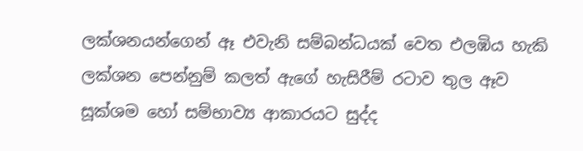ලක්ශනයන්ගෙන් ඈ එවැනි සම්බන්ධයක් වෙත එලඹිය හැකි ලක්ශන පෙන්නුම් කලත් ඇගේ හැසිරීම් රටාව තුල ඈව සූක්ශම හෝ සම්භාව්‍ය ආකාරයට සුද්ද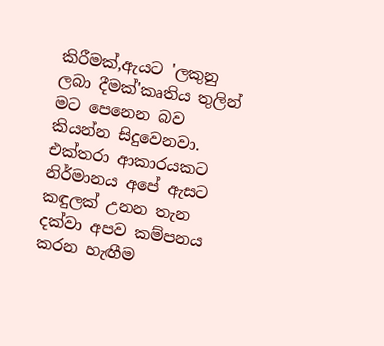කිරීමක්,ඇයට 'ලකුනු ලබා දීමක්'කෘතිය තුලින් මට පෙනෙන බව කියන්න සිදුවෙනවා. එක්තරා ආකාරයකට නිර්මානය අපේ ඇසට කඳුලක් උනන තැන දක්වා අපව කම්පනය කරන හැඟීම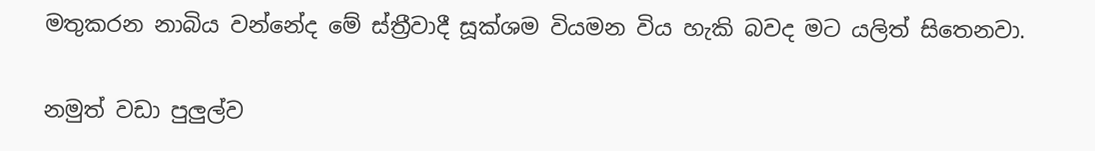මතුකරන නාබිය වන්නේද මේ ස්ත්‍රීවාදී සූක්ශම වියමන විය හැකි බවද මට යලිත් සිතෙනවා.

නමුත් වඩා පුලුල්ව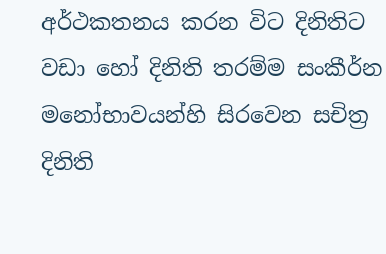අර්ථකතනය කරන විට දිනිතිට වඩා හෝ දිනිති තරම්ම සංකීර්න මනෝභාවයන්හි සිරවෙන සචිත්‍ර දිනිති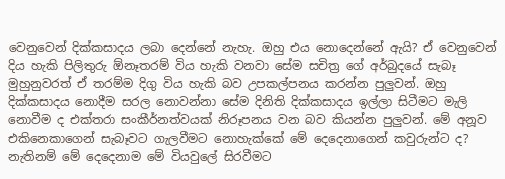වෙනුවෙන් දික්කසාදය ලබා දෙන්නේ නැහැ. ඔහු එය නොදෙන්නේ ඇයි? ඒ වෙනුවෙන් දිය හැකි පිලිතුරු ඕනෑතරම් විය හැකි වනවා සේම සචිත්‍ර ගේ අර්බුදයේ සැබෑ මුහුනුවරත් ඒ තරම්ම දිගු විය හැකි බව උපකල්පනය කරන්න පුලුවන්. ඔහු දික්කසාදය නොදීම සරල නොවන්නා සේම දිනිති දික්කසාදය ඉල්ලා සිටීමට මැලි නොවීම ද එක්තරා සංකීර්නත්වයක් නිරූපනය වන බව කියන්න පුලුවන්. මේ අනූව එකිනෙකාගෙන් සැබෑවට ගැලවීමට නොහැක්කේ මේ දෙදෙනාගෙන් කවුරුන්ට ද? නැතිනම් මේ දෙදෙනාම මේ වියවුලේ සිරවීමට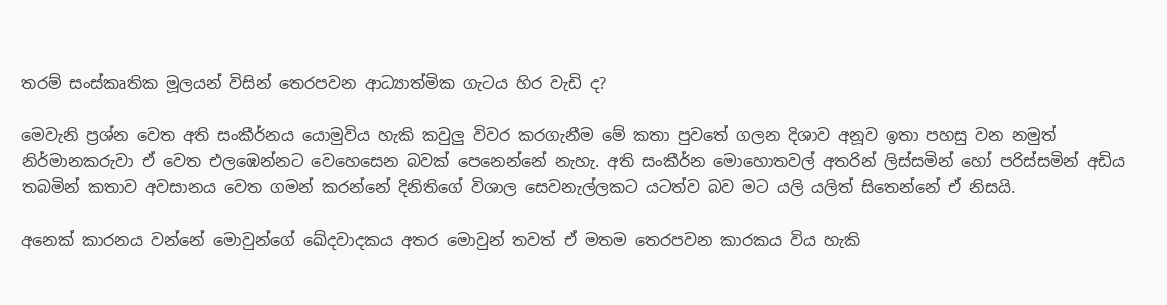තරම් සංස්කෘතික මූලයන් විසින් තෙරපවන ආධ්‍යාත්මික ගැටය හිර වැඩි ද?

මෙවැනි ප්‍රශ්න වෙත අති සංකීර්නය යොමුවිය හැකි කවුලු විවර කරගැනීම මේ කතා පුවතේ ගලන දිශාව අනූව ඉතා පහසු වන නමුත් නිර්මානකරුවා ඒ වෙත එලඹෙන්නට වෙහෙසෙන බවක් පෙනෙන්නේ නැහැ. අති සංකීර්න මොහොතවල් අතරින් ලිස්සමින් හෝ පරිස්සමින් අඩිය තබමින් කතාව අවසානය වෙත ගමන් කරන්නේ දිනිතිගේ විශාල සෙවනැල්ලකට යටත්ව බව මට යලි යලිත් සිතෙන්නේ ඒ නිසයි.

අනෙක් කාරනය වන්නේ මොවුන්ගේ ඛේදවාදකය අතර මොවුන් තවත් ඒ මතම තෙරපවන කාරකය විය හැකි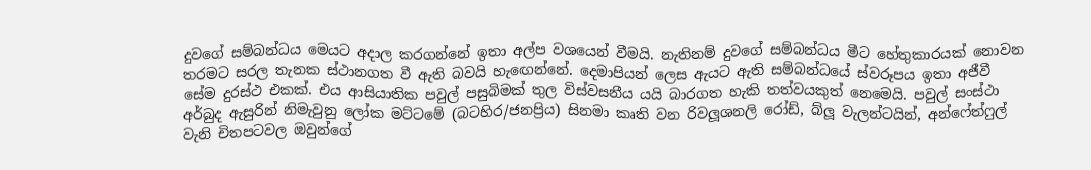දුවගේ සම්බන්ධය මෙයට අදාල කරගන්නේ ඉතා අල්ප වශයෙන් වීමයි. නැතිනම් දුවගේ සම්බන්ධය මීට හේතුකාරයක් නොවන තරමට සරල තැනක ස්ථානගත වී ඇති බවයි හැඟෙන්නේ. දෙමාපියන් ලෙස ඇයට ඇති සම්බන්ධයේ ස්වරූපය ඉතා අජීවී සේම දුරස්ථ එකක්. එය ආසියාතික පවුල් පසුබිමක් තුල විස්වසනීය යයි බාරගත හැකි තත්වයකුත් නෙමෙයි. පවුල් සංස්ථා අර්බුද ඇසුරින් නිමැවුනු ලෝක මට්ටමේ (බටහිර/ජනප්‍රිය) සිනමා කෘති වන රිවලූශනලි රෝඩ්, බ්ලූ වැලන්ටයින්, අන්ෆේත්ෆුල් වැනි චිතපටවල ඔවුන්ගේ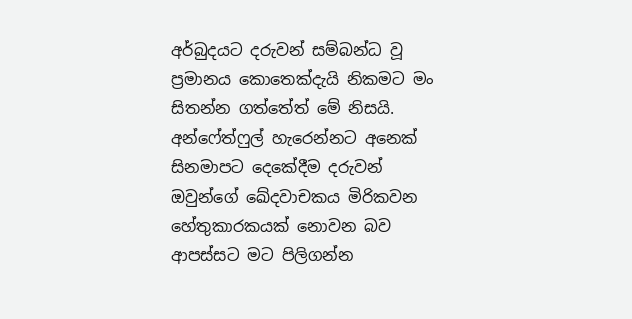අර්බුදයට දරුවන් සම්බන්ධ වූ ප්‍රමානය කොතෙක්දැයි නිකමට මං සිතන්න ගත්තේත් මේ නිසයි. අන්ෆේත්ෆුල් හැරෙන්නට අනෙක් සිනමාපට දෙකේදීම දරුවන් ඔවුන්ගේ ඛේදවාචකය මිරිකවන හේතුකාරකයක් නොවන බව ආපස්සට මට පිලිගන්න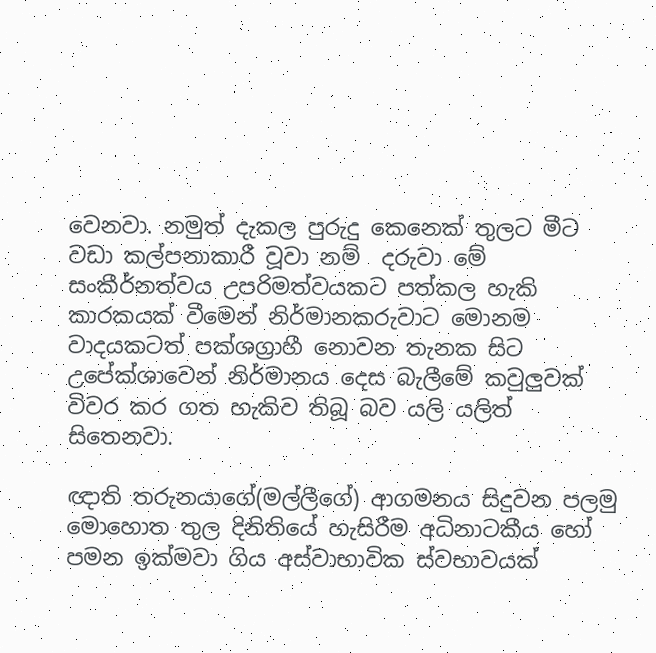වෙනවා. නමුත් දැකල පුරුදු කෙනෙක් තුලට මීට වඩා කල්පනාකාරී වූවා නම්  දරුවා මේ සංකීර්නත්වය උපරිමත්වයකට පත්කල හැකි කාරකයක් වීමෙන් නිර්මානකරුවාට මොනම වාදයකටත් පක්ශග්‍රාහී නොවන තැනක සිට උපේක්ශාවෙන් නිර්මානය දෙස බැලීමේ කවුලුවක් විවර කර ගත හැකිව තිබූ බව යලි යලිත් සිතෙනවා.

ඥාති තරුනයාගේ(මල්ලීගේ) ආගමනය සිදුවන පලමු මොහොත තුල දිනිතියේ හැසිරීම අධිනාටකීය හෝ පමන ඉක්මවා ගිය අස්වාභාවික ස්වභාවයක්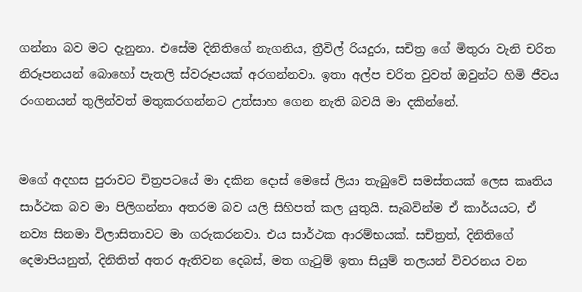ගන්නා බව මට දැනුනා. එසේම දිනිතිගේ නැගනිය, ත්‍රීවිල් රියදුරා, සචිත්‍ර ගේ මිතුරා වැනි චරිත නිරූපනයන් බොහෝ පැතලි ස්වරූපයක් අරගන්නවා. ඉතා අල්ප චරිත වුවත් ඔවුන්ට හිමි ජීවය රංගනයන් තුලින්වත් මතුකරගන්නට උත්සාහ ගෙන නැති බවයි මා දකින්නේ.


මගේ අදහස පුරාවට චිත්‍රපටයේ මා දකින දොස් මෙසේ ලියා තැබුවේ සමස්තයක් ලෙස කෘතිය සාර්ථක බව මා පිලිගන්නා අතරම බව යලි සිහිපත් කල යුතුයි. සැබවින්ම ඒ කාර්යයට, ඒ නව්‍ය සිනමා විලාසිතාවට මා ගරුකරනවා. එය සාර්ථක ආරම්භයක්. සචිත්‍රත්, දිනිතිගේ දෙමාපියනුත්, දිනිතිත් අතර ඇතිවන දෙබස්, මත ගැටුම් ඉතා සියුම් තලයන් විවරනය වන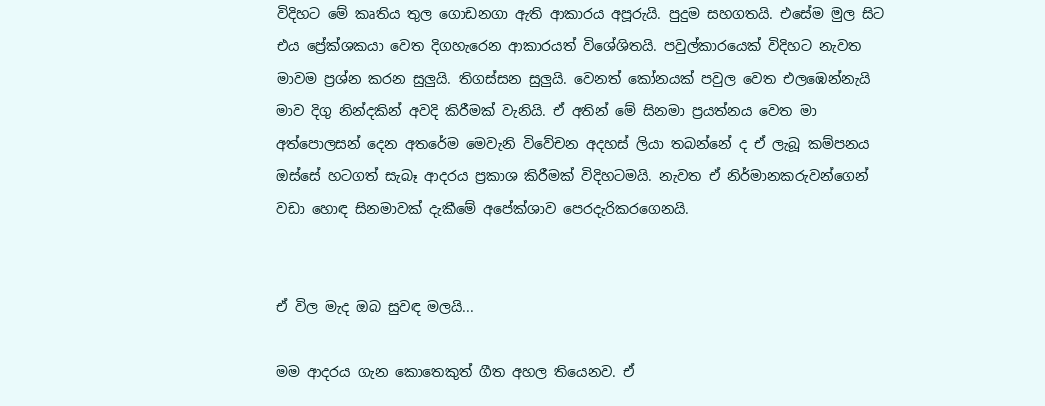විදිහට මේ කෘතිය තුල ගොඩනගා ඇති ආකාරය අපූරුයි. පුදුම සහගතයි. එසේම මුල සිට එය ප්‍රේක්ශකයා වෙත දිගහැරෙන ආකාරයත් විශේශිතයි. පවුල්කාරයෙක් විදිහට නැවත මාවම ප්‍රශ්න කරන සුලුයි. තිගස්සන සුලුයි. වෙනත් කෝනයක් පවුල වෙත එලඹෙන්නැයි මාව දිගු නින්දකින් අවදි කිරීමක් වැනියි. ඒ අතින් මේ සිනමා ප්‍රයත්නය වෙත මා අත්පොලසන් දෙන අතරේම මෙවැනි විවේචන අදහස් ලියා තබන්නේ ද ඒ ලැබූ කම්පනය ඔස්සේ හටගත් සැබෑ ආදරය ප්‍රකාශ කිරීමක් විදිහටමයි. නැවත ඒ නිර්මානකරුවන්ගෙන් වඩා හොඳ සිනමාවක් දැකීමේ අපේක්ශාව පෙරදැරිකරගෙනයි.


ඒ විල මැද ඔබ සුවඳ මලයි...

මම ආදරය ගැන කොතෙකුත් ගීත අහල තියෙනව. ඒ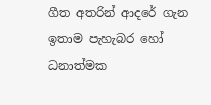ගීත අතරින් ආදරේ ගැන ඉතාම පැහැබර හෝ ධනාත්මක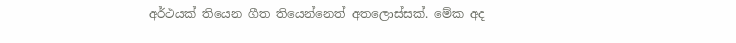අර්ථයක් තියෙන ගීත තියෙන්නෙත් අතලොස්සක්. මේක අද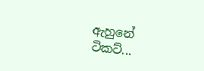ඇහුනේ ටිකට්...